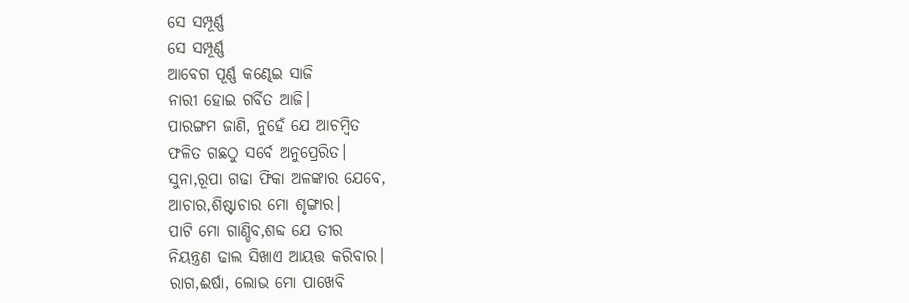ସେ ସମ୍ପୂର୍ଣ୍ଣ
ସେ ସମ୍ପୂର୍ଣ୍ଣ
ଆବେଗ ପୂର୍ଣ୍ଣ କଣ୍ଢେଇ ସାଜି
ନାରୀ ହୋଇ ଗର୍ବିତ ଆଜି।
ପାରଙ୍ଗମ ଜାଣି, ନୁହେଁ ଯେ ଆଚମ୍ବିତ
ଫଳିତ ଗଛଠୁ ସର୍ବେ ଅନୁପ୍ରେରିତ।
ସୁନା,ରୂପା ଗଢା ଫିକା ଅଳଙ୍କାର ଯେବେ,
ଆଚାର,ଶିଷ୍ଟାଚାର ମୋ ଶୃଙ୍ଗାର।
ପାଟି ମୋ ଗାଣ୍ଡିବ,ଶବ୍ଦ ଯେ ତୀର
ନିୟନ୍ତ୍ରଣ ଢାଲ ସିଖାଏ ଆୟତ୍ତ କରିବାର।
ରାଗ,ଈର୍ଷା, ଲୋଭ ମୋ ପାଖେବି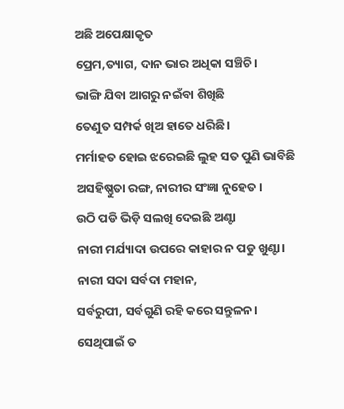ଅଛି ଅପେକ୍ଷାକୃତ
ପ୍ରେମ,ତ୍ୟାଗ, ଦାନ ଭାର ଅଧିକା ସଞ୍ଚିଚି।
ଭାଙ୍ଗି ଯିବା ଆଗରୁ ନଇଁବା ଶିଖିଛି
ତେଣୁତ ସମ୍ପର୍କ ଖିଅ ହାତେ ଧରିଛି।
ମର୍ମାହତ ହୋଇ ଝରେଇଛି ଲୁହ ସତ ପୁଣି ଭାବିଛି
ଅସହିଷ୍ଣୁତା ରଙ୍ଗ, ନାରୀର ସଂଜ୍ଞା ନୁହେତ ।
ଉଠି ପଡି ଭିଡ଼ି ସଲଖି ଦେଇଛି ଅଣ୍ଟା
ନାରୀ ମର୍ଯ୍ୟାଦା ଉପରେ କାହାର ନ ପଡୁ ଖୁଣ୍ଟା।
ନାରୀ ସଦା ସର୍ବଦା ମହାନ,
ସର୍ବରୁପୀ, ସର୍ବଗୁଣି ରହି କରେ ସନ୍ତୁଳନ।
ସେଥିପାଇଁ ତ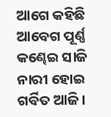ଆଗେ କହିଛି
ଆବେଗ ପୂର୍ଣ୍ଣ କଣ୍ଢେଇ ସାଜି
ନାରୀ ହୋଇ ଗର୍ବିତ ଆଜି।